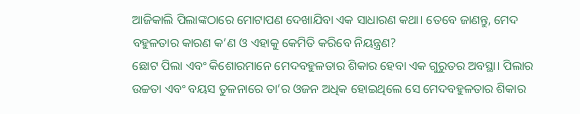ଆଜିକାଲି ପିଲାଙ୍କଠାରେ ମୋଟାପଣ ଦେଖାଯିବା ଏକ ସାଧାରଣ କଥା। ତେବେ ଜାଣନ୍ତୁ, ମେଦ ବହୁଳତାର କାରଣ କ’ଣ ଓ ଏହାକୁ କେମିତି କରିବେ ନିୟନ୍ତ୍ରଣ?
ଛୋଟ ପିଲା ଏବଂ କିଶୋରମାନେ ମେଦବହୁଳତାର ଶିକାର ହେବା ଏକ ଗୁରୁତର ଅବସ୍ଥା। ପିଲାର ଉଚ୍ଚତା ଏବଂ ବୟସ ତୁଳନାରେ ତା’ର ଓଜନ ଅଧିକ ହୋଇଥିଲେ ସେ ମେଦବହୁଳତାର ଶିକାର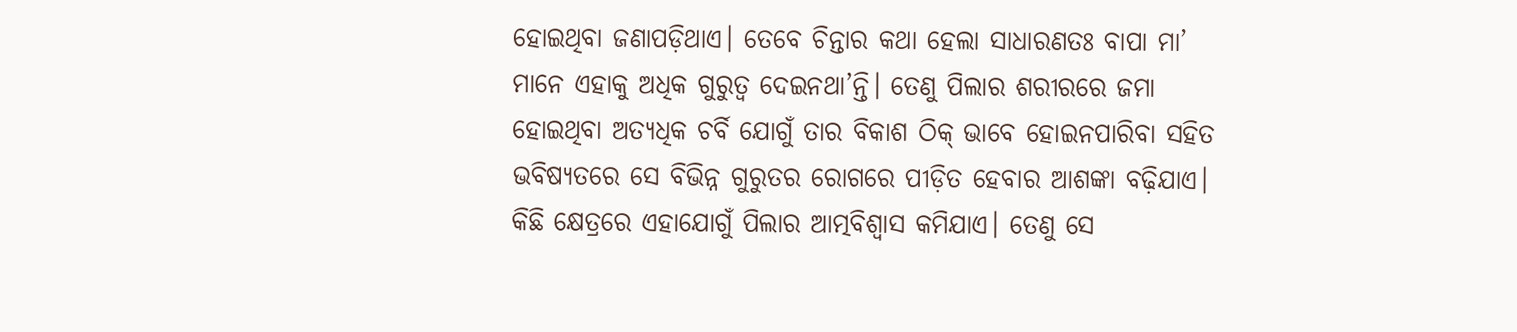ହୋଇଥିବା ଜଣାପଡ଼ିଥାଏ। ତେବେ ଚିନ୍ତାର କଥା ହେଲା ସାଧାରଣତଃ ବାପା ମା’ ମାନେ ଏହାକୁ ଅଧିକ ଗୁରୁତ୍ୱ ଦେଇନଥା’ନ୍ତି। ତେଣୁ ପିଲାର ଶରୀରରେ ଜମା ହୋଇଥିବା ଅତ୍ୟଧିକ ଚର୍ବି ଯୋଗୁଁ ତାର ବିକାଶ ଠିକ୍ ଭାବେ ହୋଇନପାରିବା ସହିତ ଭବିଷ୍ୟତରେ ସେ ବିଭିନ୍ନ ଗୁରୁତର ରୋଗରେ ପୀଡ଼ିତ ହେବାର ଆଶଙ୍କା ବଢ଼ିଯାଏ। କିଛି କ୍ଷେତ୍ରରେ ଏହାଯୋଗୁଁ ପିଲାର ଆତ୍ମବିଶ୍ୱାସ କମିଯାଏ। ତେଣୁ ସେ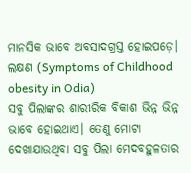ମାନସିକ ଭାବେ ଅବସାଦଗ୍ରସ୍ତ ହୋଇପଡ଼େ।
ଲକ୍ଷଣ (Symptoms of Childhood obesity in Odia)
ସବୁ ପିଲାଙ୍କର ଶାରୀରିକ ବିକାଶ ଭିନ୍ନ ଭିନ୍ନ ଭାବେ ହୋଇଥାଏ। ତେଣୁ ମୋଟା ଦେଖାଯାଉଥିବା ସବୁ ପିଲା ମେଦବହୁଳତାର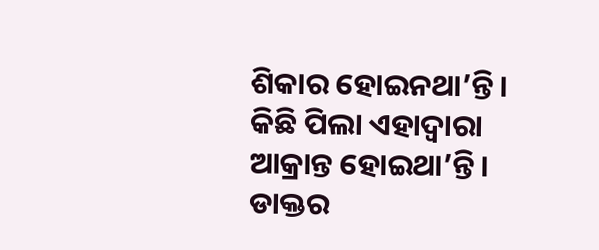ଶିକାର ହୋଇନଥା’ନ୍ତି। କିଛି ପିଲା ଏହାଦ୍ୱାରା ଆକ୍ରାନ୍ତ ହୋଇଥା’ନ୍ତି। ଡାକ୍ତର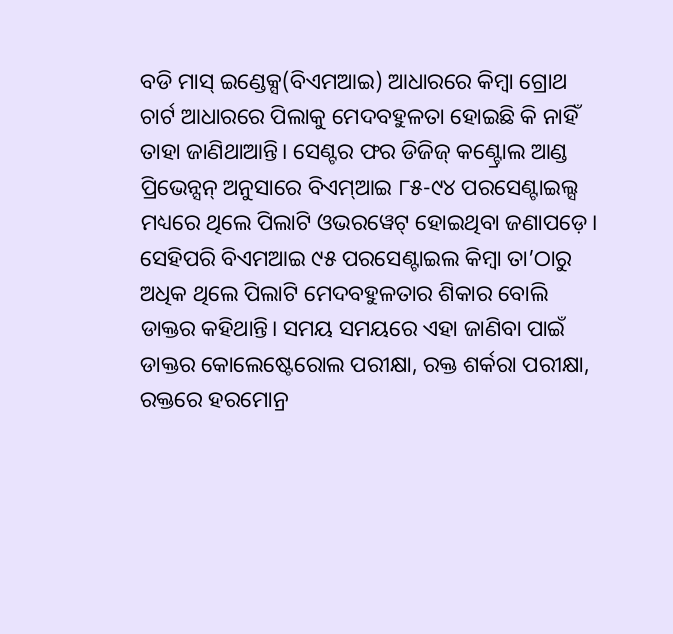ବଡି ମାସ୍ ଇଣ୍ଡେକ୍ସ(ବିଏମଆଇ) ଆଧାରରେ କିମ୍ବା ଗ୍ରୋଥ ଚାର୍ଟ ଆଧାରରେ ପିଲାକୁ ମେଦବହୁଳତା ହୋଇଛି କି ନାହିଁ ତାହା ଜାଣିଥାଆନ୍ତି। ସେଣ୍ଟର ଫର ଡିଜିଜ୍ କଣ୍ଟ୍ରୋଲ ଆଣ୍ଡ ପ୍ରିଭେନ୍ସନ୍ ଅନୁସାରେ ବିଏମ୍ଆଇ ୮୫-୯୪ ପରସେଣ୍ଟାଇଲ୍ସ ମଧ୍ୟରେ ଥିଲେ ପିଲାଟି ଓଭରୱେଟ୍ ହୋଇଥିବା ଜଣାପଡ଼େ। ସେହିପରି ବିଏମଆଇ ୯୫ ପରସେଣ୍ଟାଇଲ କିମ୍ବା ତା’ଠାରୁ ଅଧିକ ଥିଲେ ପିଲାଟି ମେଦବହୁଳତାର ଶିକାର ବୋଲି ଡାକ୍ତର କହିଥାନ୍ତି। ସମୟ ସମୟରେ ଏହା ଜାଣିବା ପାଇଁ ଡାକ୍ତର କୋଲେଷ୍ଟେରୋଲ ପରୀକ୍ଷା, ରକ୍ତ ଶର୍କରା ପରୀକ୍ଷା, ରକ୍ତରେ ହରମୋନ୍ର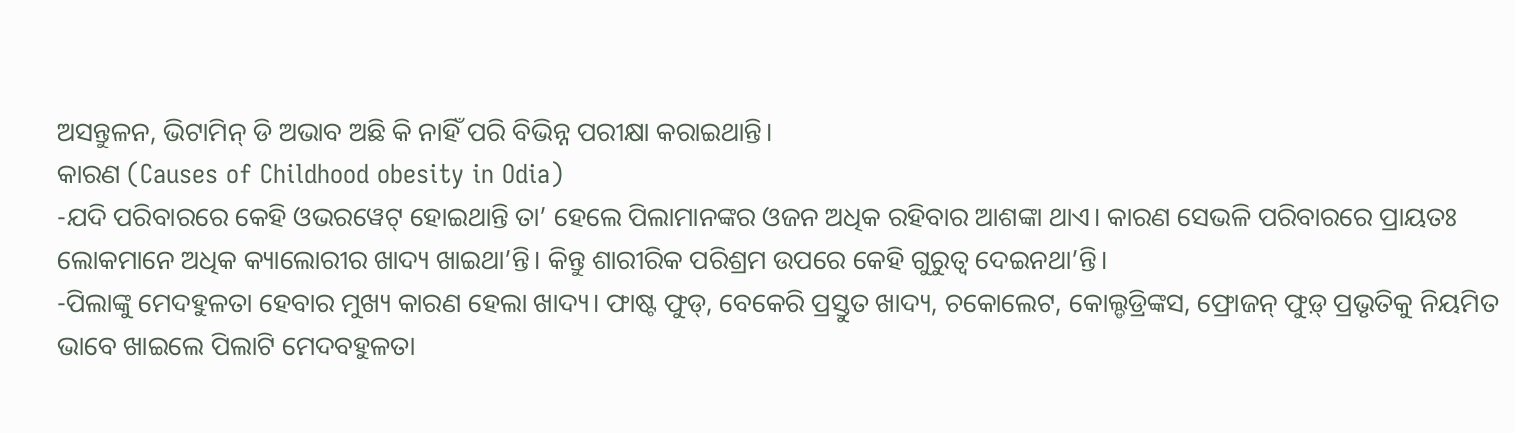ଅସନ୍ତୁଳନ, ଭିଟାମିନ୍ ଡି ଅଭାବ ଅଛି କି ନାହିଁ ପରି ବିଭିନ୍ନ ପରୀକ୍ଷା କରାଇଥାନ୍ତି।
କାରଣ (Causes of Childhood obesity in Odia)
-ଯଦି ପରିବାରରେ କେହି ଓଭରୱେଟ୍ ହୋଇଥାନ୍ତି ତା’ ହେଲେ ପିଲାମାନଙ୍କର ଓଜନ ଅଧିକ ରହିବାର ଆଶଙ୍କା ଥାଏ। କାରଣ ସେଭଳି ପରିବାରରେ ପ୍ରାୟତଃ ଲୋକମାନେ ଅଧିକ କ୍ୟାଲୋରୀର ଖାଦ୍ୟ ଖାଇଥା’ନ୍ତି। କିନ୍ତୁ ଶାରୀରିକ ପରିଶ୍ରମ ଉପରେ କେହି ଗୁରୁତ୍ୱ ଦେଇନଥା’ନ୍ତି।
-ପିଲାଙ୍କୁ ମେଦହୁଳତା ହେବାର ମୁଖ୍ୟ କାରଣ ହେଲା ଖାଦ୍ୟ। ଫାଷ୍ଟ ଫୁଡ୍, ବେକେରି ପ୍ରସ୍ତୁତ ଖାଦ୍ୟ, ଚକୋଲେଟ, କୋଲ୍ଡଡ୍ରିଙ୍କସ, ଫ୍ରୋଜନ୍ ଫୁଡ଼୍ ପ୍ରଭୃତିକୁ ନିୟମିତ ଭାବେ ଖାଇଲେ ପିଲାଟି ମେଦବହୁଳତା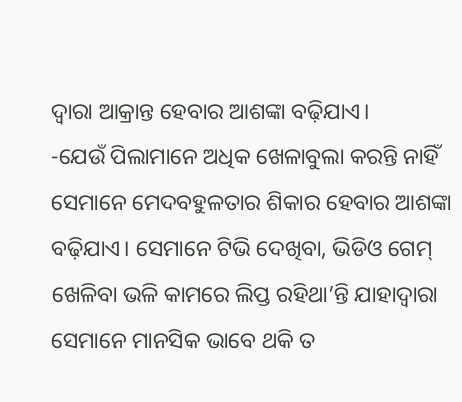ଦ୍ୱାରା ଆକ୍ରାନ୍ତ ହେବାର ଆଶଙ୍କା ବଢ଼ିଯାଏ।
-ଯେଉଁ ପିଲାମାନେ ଅଧିକ ଖେଳାବୁଲା କରନ୍ତି ନାହିଁ ସେମାନେ ମେଦବହୁଳତାର ଶିକାର ହେବାର ଆଶଙ୍କା ବଢ଼ିଯାଏ। ସେମାନେ ଟିଭି ଦେଖିବା, ଭିଡିଓ ଗେମ୍ ଖେଳିବା ଭଳି କାମରେ ଲିପ୍ତ ରହିଥା’ନ୍ତି ଯାହାଦ୍ୱାରା ସେମାନେ ମାନସିକ ଭାବେ ଥକି ତ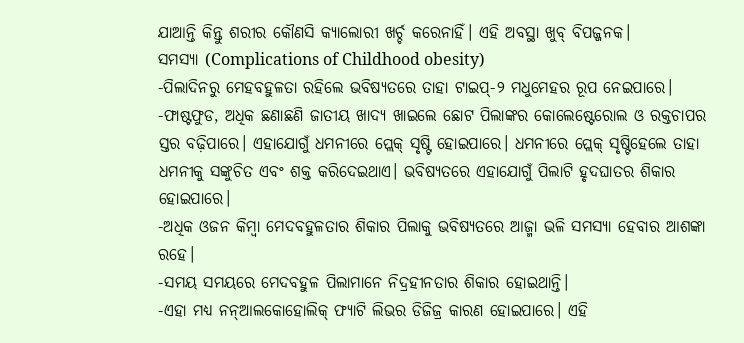ଯାଆନ୍ତି କିନ୍ତୁ ଶରୀର କୌଣସି କ୍ୟାଲୋରୀ ଖର୍ଚ୍ଚ କରେନାହିଁ। ଏହି ଅବସ୍ଥା ଖୁବ୍ ବିପଜ୍ଜନକ।
ସମସ୍ୟା (Complications of Childhood obesity)
-ପିଲାଦିନରୁ ମେହବହୁଳତା ରହିଲେ ଭବିଷ୍ୟତରେ ତାହା ଟାଇପ୍-୨ ମଧୁମେହର ରୂପ ନେଇପାରେ।
-ଫାଷ୍ଟଫୁଡ, ଅଧିକ ଛଣାଛଣି ଜାତୀୟ ଖାଦ୍ୟ ଖାଇଲେ ଛୋଟ ପିଲାଙ୍କର କୋଲେଷ୍ଟେରୋଲ ଓ ରକ୍ତଚାପର ସ୍ତର ବଢ଼ିପାରେ। ଏହାଯୋଗୁଁ ଧମନୀରେ ପ୍ଲେକ୍ ସୃଷ୍ଟି ହୋଇପାରେ। ଧମନୀରେ ପ୍ଲେକ୍ ସୃଷ୍ଟିହେଲେ ତାହା ଧମନୀକୁ ସଙ୍କୁଚିତ ଏବଂ ଶକ୍ତ କରିଦେଇଥାଏ। ଭବିଷ୍ୟତରେ ଏହାଯୋଗୁଁ ପିଲାଟି ହୃଦଘାତର ଶିକାର ହୋଇପାରେ।
-ଅଧିକ ଓଜନ କିମ୍ବା ମେଦବହୁଳତାର ଶିକାର ପିଲାକୁ ଭବିଷ୍ୟତରେ ଆଜ୍ମା ଭଳି ସମସ୍ୟା ହେବାର ଆଶଙ୍କା ରହେ।
-ସମୟ ସମୟରେ ମେଦବହୁଳ ପିଲାମାନେ ନିଦ୍ରହୀନତାର ଶିକାର ହୋଇଥାନ୍ତି।
-ଏହା ମଧ୍ୟ ନନ୍ଆଲକୋହୋଲିକ୍ ଫ୍ୟାଟି ଲିଭର ଡିଜିଜ୍ର କାରଣ ହୋଇପାରେ। ଏହି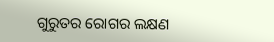ଗୁରୁତର ରୋଗର ଲକ୍ଷଣ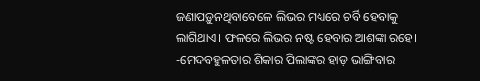ଜଣାପଡ଼ୁନଥିବାବେଳେ ଲିଭର ମଧ୍ୟରେ ଚର୍ବି ହେବାକୁ ଲାଗିଥାଏ। ଫଳରେ ଲିଭର ନଷ୍ଟ ହେବାର ଆଶଙ୍କା ରହେ।
-ମେଦବହୁଳତାର ଶିକାର ପିଲାଙ୍କର ହାଡ଼ ଭାଙ୍ଗିବାର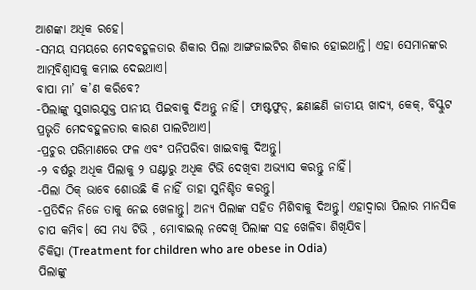ଆଶଙ୍କା ଅଧିକ ରହେ।
-ସମୟ ସମୟରେ ମେଦବହୁଳତାର ଶିକାର ପିଲା ଆଙ୍ଗଜାଇଟିର ଶିକାର ହୋଇଥାନ୍ତି। ଏହା ସେମାନଙ୍କର ଆତ୍ମବିଶ୍ୱାସକୁ କମାଇ ଦେଇଥାଏ।
ବାପା ମା’ କ’ଣ କରିବେ?
-ପିଲାଙ୍କୁ ସୁଗାରଯୁକ୍ତ ପାନୀୟ ପିଇବାକୁ ଦିଅନ୍ତୁ ନାହିଁ। ଫାଷ୍ଟଫୁଡ୍, ଛଣାଛଣି ଜାତୀୟ ଖାଦ୍ୟ, କେକ୍, ବିସ୍କୁଟ ପ୍ରଭୃତି ମେଦବହୁଳତାର କାରଣ ପାଲଟିଥାଏ।
-ପ୍ରଚୁର ପରିମାଣରେ ଫଳ ଏବଂ ପନିପରିବା ଖାଇବାକୁ ଦିଅନ୍ତୁ।
-୨ ବର୍ଷରୁ ଅଧିକ ପିଲାକୁ ୨ ଘଣ୍ଟାରୁ ଅଧିକ ଟିଭି ଦେଖିବା ଅଭ୍ୟାସ କରନ୍ତୁ ନାହିଁ।
-ପିଲା ଠିକ୍ ଭାବେ ଶୋଉଛି କି ନାହିଁ ତାହା ସୁନିଶ୍ଚିତ କରନ୍ତୁ।
-ପ୍ରତିଦିନ ନିଜେ ତାକୁ ନେଇ ଖେଳାନ୍ତୁ। ଅନ୍ୟ ପିଲାଙ୍କ ସହିତ ମିଶିବାକୁ ଦିଅନ୍ତୁ। ଏହାଦ୍ୱାରା ପିଲାର ମାନସିକ ଚାପ କମିବ। ସେ ମଧ୍ୟ ଟିଭି , ମୋବାଇଲ୍ ନଦେଖି ପିଲାଙ୍କ ସହ ଖେଳିବା ଶିଖିଯିବ।
ଚିକିତ୍ସା (Treatment for children who are obese in Odia)
ପିଲାଙ୍କୁ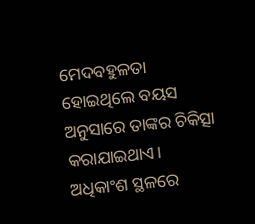ମେଦବହୁଳତା ହୋଇଥିଲେ ବୟସ ଅନୁସାରେ ତାଙ୍କର ଚିକିତ୍ସା କରାଯାଇଥାଏ। ଅଧିକାଂଶ ସ୍ଥଳରେ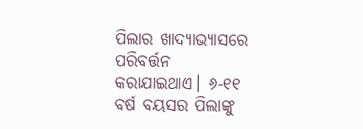ପିଲାର ଖାଦ୍ୟାଭ୍ୟାସରେ ପରିବର୍ତ୍ତନ କରାଯାଇଥାଏ। ୬-୧୧ ବର୍ଷ ବୟସର ପିଲାଙ୍କୁ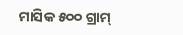ମାସିକ ୫୦୦ ଗ୍ରାମ୍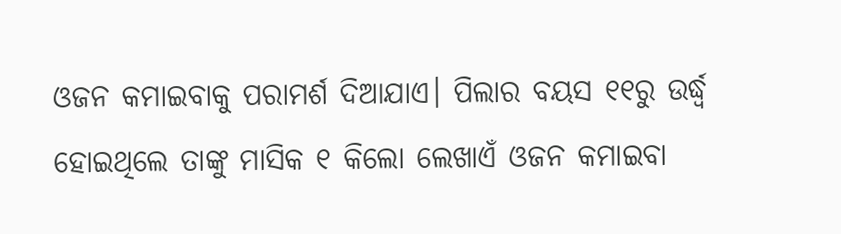ଓଜନ କମାଇବାକୁ ପରାମର୍ଶ ଦିଆଯାଏ। ପିଲାର ବୟସ ୧୧ରୁ ଉର୍ଦ୍ଧ୍ୱ ହୋଇଥିଲେ ତାଙ୍କୁ ମାସିକ ୧ କିଲୋ ଲେଖାଏଁ ଓଜନ କମାଇବା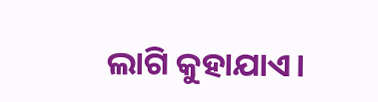ଲାଗି କୁହାଯାଏ।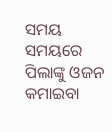ସମୟ ସମୟରେ ପିଲାଙ୍କୁ ଓଜନ କମାଇବା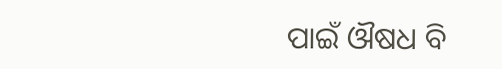ପାଇଁ ଔଷଧ ବି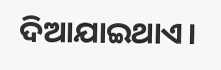ଦିଆଯାଇଥାଏ।